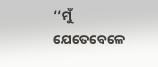‘‘ମୁଁ ଯେତେବେଳେ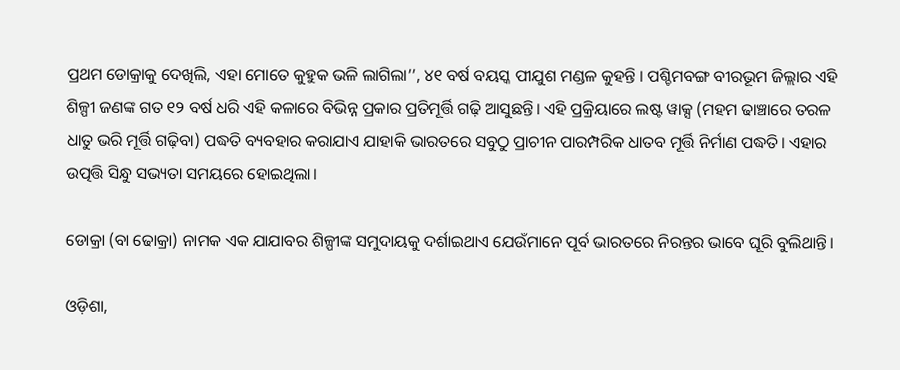ପ୍ରଥମ ଡୋକ୍ରାକୁ ଦେଖିଲି, ଏହା ମୋତେ କୁହୁକ ଭଳି ଲାଗିଲା’’, ୪୧ ବର୍ଷ ବୟସ୍କ ପୀଯୁଶ ମଣ୍ଡଳ କୁହନ୍ତି । ପଶ୍ଚିମବଙ୍ଗ ବୀରଭୂମ ଜିଲ୍ଲାର ଏହି ଶିଳ୍ପୀ ଜଣଙ୍କ ଗତ ୧୨ ବର୍ଷ ଧରି ଏହି କଳାରେ ବିଭିନ୍ନ ପ୍ରକାର ପ୍ରତିମୂର୍ତ୍ତି ଗଢ଼ି ଆସୁଛନ୍ତି। ଏହି ପ୍ରକ୍ରିୟାରେ ଲଷ୍ଟ ୱାକ୍ସ (ମହମ ଢାଞ୍ଚାରେ ତରଳ ଧାତୁ ଭରି ମୂର୍ତ୍ତି ଗଢ଼ିବା) ପଦ୍ଧତି ବ୍ୟବହାର କରାଯାଏ ଯାହାକି ଭାରତରେ ସବୁଠୁ ପ୍ରାଚୀନ ପାରମ୍ପରିକ ଧାତବ ମୂର୍ତ୍ତି ନିର୍ମାଣ ପଦ୍ଧତି। ଏହାର ଉତ୍ପତ୍ତି ସିନ୍ଧୁ ସଭ୍ୟତା ସମୟରେ ହୋଇଥିଲା।

ଡୋକ୍ରା (ବା ଢୋକ୍ରା) ନାମକ ଏକ ଯାଯାବର ଶିଳ୍ପୀଙ୍କ ସମୁଦାୟକୁ ଦର୍ଶାଇଥାଏ ଯେଉଁମାନେ ପୂର୍ବ ଭାରତରେ ନିରନ୍ତର ଭାବେ ଘୂରି ବୁଲିଥାନ୍ତି।

ଓଡ଼ିଶା,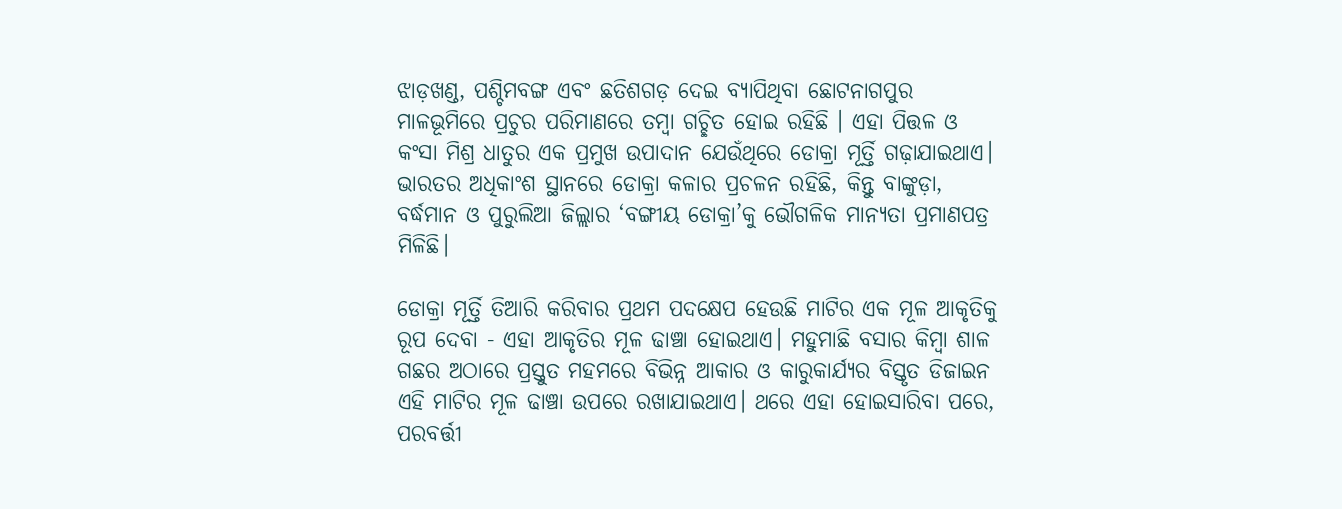ଝାଡ଼ଖଣ୍ଡ, ପଶ୍ଚିମବଙ୍ଗ ଏବଂ ଛତିଶଗଡ଼ ଦେଇ ବ୍ୟାପିଥିବା ଛୋଟନାଗପୁର ମାଳଭୂମିରେ ପ୍ରଚୁର ପରିମାଣରେ ତମ୍ବା ଗଚ୍ଛିତ ହୋଇ ରହିଛି । ଏହା ପିତ୍ତଳ ଓ କଂସା ମିଶ୍ର ଧାତୁର ଏକ ପ୍ରମୁଖ ଉପାଦାନ ଯେଉଁଥିରେ ଡୋକ୍ରା ମୂର୍ତ୍ତି ଗଢ଼ାଯାଇଥାଏ। ଭାରତର ଅଧିକାଂଶ ସ୍ଥାନରେ ଡୋକ୍ରା କଳାର ପ୍ରଚଳନ ରହିଛି, କିନ୍ତୁ ବାଙ୍କୁଡ଼ା, ବର୍ଦ୍ଧମାନ ଓ ପୁରୁଲିଆ ଜିଲ୍ଲାର ‘ବଙ୍ଗୀୟ ଡୋକ୍ରା’କୁ ଭୌଗଳିକ ମାନ୍ୟତା ପ୍ରମାଣପତ୍ର ମିଳିଛି।

ଡୋକ୍ରା ମୂର୍ତ୍ତି ତିଆରି କରିବାର ପ୍ରଥମ ପଦକ୍ଷେପ ହେଉଛି ମାଟିର ଏକ ମୂଳ ଆକୃତିକୁ ରୂପ ଦେବା - ଏହା ଆକୃତିର ମୂଳ ଢାଞ୍ଚା ହୋଇଥାଏ। ମହୁମାଛି ବସାର କିମ୍ବା ଶାଳ ଗଛର ଅଠାରେ ପ୍ରସ୍ତୁତ ମହମରେ ବିଭିନ୍ନ ଆକାର ଓ କାରୁକାର୍ଯ୍ୟର ବିସ୍ତୃତ ଡିଜାଇନ ଏହି ମାଟିର ମୂଳ ଢାଞ୍ଚା ଉପରେ ରଖାଯାଇଥାଏ। ଥରେ ଏହା ହୋଇସାରିବା ପରେ, ପରବର୍ତ୍ତୀ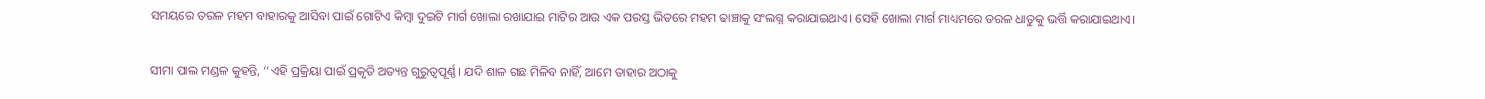ସମୟରେ ତରଳ ମହମ ବାହାରକୁ ଆସିବା ପାଇଁ ଗୋଟିଏ କିମ୍ବା ଦୁଇଟି ମାର୍ଗ ଖୋଲା ରଖାଯାଇ ମାଟିର ଆଉ ଏକ ପରସ୍ତ ଭିତରେ ମହମ ଢାଞ୍ଚାକୁ ସଂଲଗ୍ନ କରାଯାଇଥାଏ। ସେହି ଖୋଲା ମାର୍ଗ ମାଧ୍ୟମରେ ତରଳ ଧାତୁକୁ ଭର୍ତ୍ତି କରାଯାଇଥାଏ।

ସୀମା ପାଲ ମଣ୍ଡଳ କୁହନ୍ତି, ‘‘ଏହି ପ୍ରକ୍ରିୟା ପାଇଁ ପ୍ରକୃତି ଅତ୍ୟନ୍ତ ଗୁରୁତ୍ୱପୂର୍ଣ୍ଣ। ଯଦି ଶାଳ ଗଛ ମିଳିବ ନାହିଁ, ଆମେ ତାହାର ଅଠାକୁ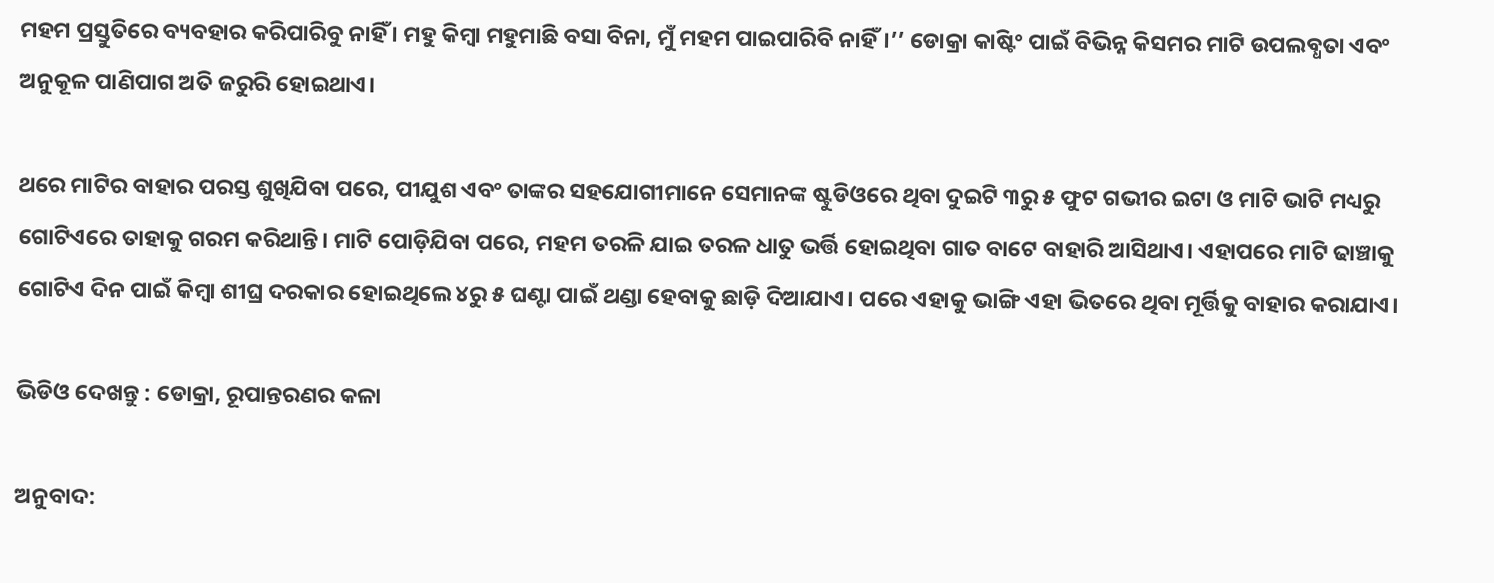ମହମ ପ୍ରସ୍ତୁତିରେ ବ୍ୟବହାର କରିପାରିବୁ ନାହିଁ । ମହୁ କିମ୍ବା ମହୁମାଛି ବସା ବିନା, ମୁଁ ମହମ ପାଇପାରିବି ନାହିଁ।’’ ଡୋକ୍ରା କାଷ୍ଟିଂ ପାଇଁ ବିଭିନ୍ନ କିସମର ମାଟି ଉପଲବ୍ଧତା ଏବଂ ଅନୁକୂଳ ପାଣିପାଗ ଅତି ଜରୁରି ହୋଇଥାଏ।

ଥରେ ମାଟିର ବାହାର ପରସ୍ତ ଶୁଖିଯିବା ପରେ, ପୀଯୁଶ ଏବଂ ତାଙ୍କର ସହଯୋଗୀମାନେ ସେମାନଙ୍କ ଷ୍ଟୁଡିଓରେ ଥିବା ଦୁଇଟି ୩ରୁ ୫ ଫୁଟ ଗଭୀର ଇଟା ଓ ମାଟି ଭାଟି ମଧ୍ୟରୁ ଗୋଟିଏରେ ତାହାକୁ ଗରମ କରିଥାନ୍ତି। ମାଟି ପୋଡ଼ିଯିବା ପରେ, ମହମ ତରଳି ଯାଇ ତରଳ ଧାତୁ ଭର୍ତ୍ତି ହୋଇଥିବା ଗାତ ବାଟେ ବାହାରି ଆସିଥାଏ। ଏହାପରେ ମାଟି ଢାଞ୍ଚାକୁ ଗୋଟିଏ ଦିନ ପାଇଁ କିମ୍ବା ଶୀଘ୍ର ଦରକାର ହୋଇଥିଲେ ୪ରୁ ୫ ଘଣ୍ଟା ପାଇଁ ଥଣ୍ଡା ହେବାକୁ ଛାଡ଼ି ଦିଆଯାଏ। ପରେ ଏହାକୁ ଭାଙ୍ଗି ଏହା ଭିତରେ ଥିବା ମୂର୍ତ୍ତିକୁ ବାହାର କରାଯାଏ।

ଭିଡିଓ ଦେଖନ୍ତୁ : ଡୋକ୍ରା, ରୂପାନ୍ତରଣର କଳା

ଅନୁବାଦ: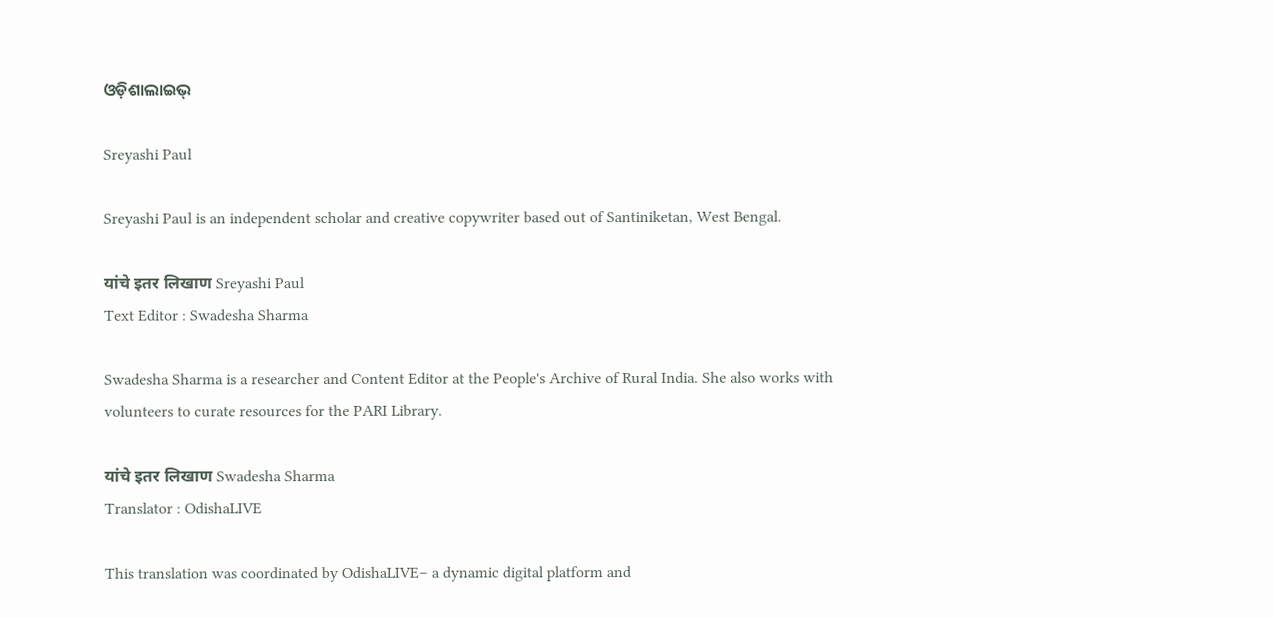ଓଡ଼ିଶାଲାଇଭ୍‍

Sreyashi Paul

Sreyashi Paul is an independent scholar and creative copywriter based out of Santiniketan, West Bengal.

यांचे इतर लिखाण Sreyashi Paul
Text Editor : Swadesha Sharma

Swadesha Sharma is a researcher and Content Editor at the People's Archive of Rural India. She also works with volunteers to curate resources for the PARI Library.

यांचे इतर लिखाण Swadesha Sharma
Translator : OdishaLIVE

This translation was coordinated by OdishaLIVE– a dynamic digital platform and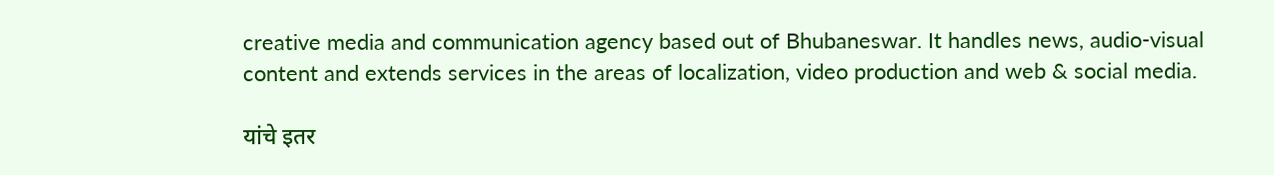creative media and communication agency based out of Bhubaneswar. It handles news, audio-visual content and extends services in the areas of localization, video production and web & social media.

यांचे इतर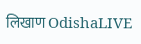लिखाण OdishaLIVE